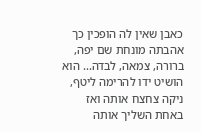כאבן שאין לה הופכין כך אהבתה מונחת שם יפה, ברורה, צמאה, לבדה... הוא הושיט ידו להרימה ליטף, ניקה צחצח אותה ואז באחת השליך אותה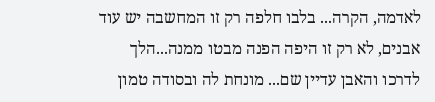לאדמה, הקרה... בלבו חלפה רק זו המחשבה יש עוד אבנים, לא רק זו היפה הפנה מבטו ממנה...הלך לדרכו והאבן עדיין שם... מונחת לה ובסודה טמון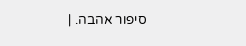סיפור אהבה. |